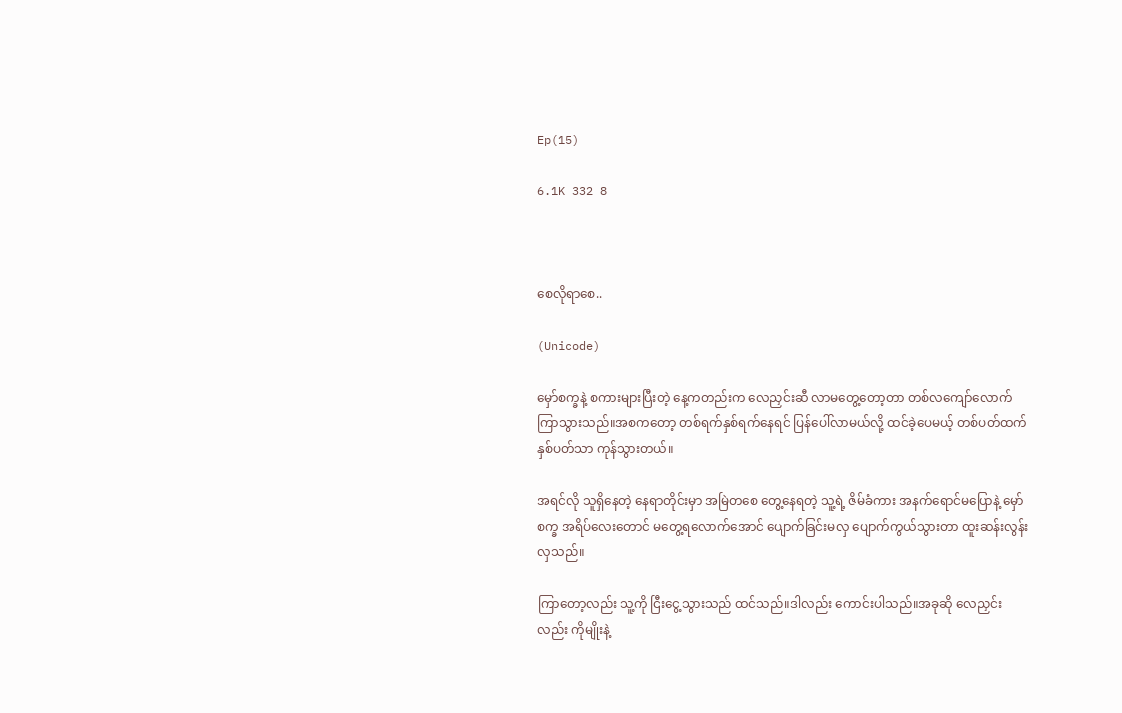Ep(15)

6.1K 332 8



စေလိုရာစေ..

(Unicode)

မှော်စက္ခနဲ့ စကားများပြီးတဲ့ နေ့ကတည်းက လေညှင်းဆီ လာမတွေ့တော့တာ တစ်လကျော်လောက် ကြာသွားသည်။အစကတော့ တစ်ရက်နှစ်ရက်နေရင် ပြန်ပေါ်လာမယ်လို့ ထင်ခဲ့ပေမယ့် တစ်ပတ်ထက် နှစ်ပတ်သာ ကုန်သွားတယ်။

အရင်လို သူရှိနေတဲ့ နေရာတိုင်းမှာ အမြဲတစေ တွေ့နေရတဲ့ သူ့ရဲ့ ဇိမ်ခံကား အနက်ရောင်မပြောနဲ့ မှော်စက္ခ အရိပ်လေးတောင် မတွေ့ရလောက်အောင် ပျောက်ခြင်းမလှ ပျောက်ကွယ်သွားတာ ထူးဆန်းလွန်းလှသည်။

ကြာတော့လည်း သူ့ကို ငြီးငွေ့သွားသည် ထင်သည်။ဒါလည်း ကောင်းပါသည်။အခုဆို လေညှင်းလည်း ကိုမျိုးနဲ့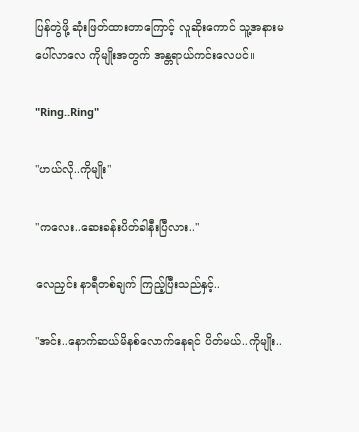ပြန်တွဲဖို့ ဆုံးဖြတ်ထားတာကြောင့် လူဆိုးကောင် သူ့အနားမပေါ်လာလေ ကိုမျိုးအတွက် အန္တရာယ်ကင်းလေပင်။

"Ring..Ring"

"ဟယ်လို..ကိုမျိုး"

"ကလေး..ဆေးခန်းပိတ်ခါနီးပြီလား.."

လေညှင်း နာရီတစ်ချက် ကြည့်ပြီးသည်နှင့်..

"အင်း..နောက်ဆယ်မိနစ်လောက်နေရင် ပိတ်မယ်..ကိုမျိုး..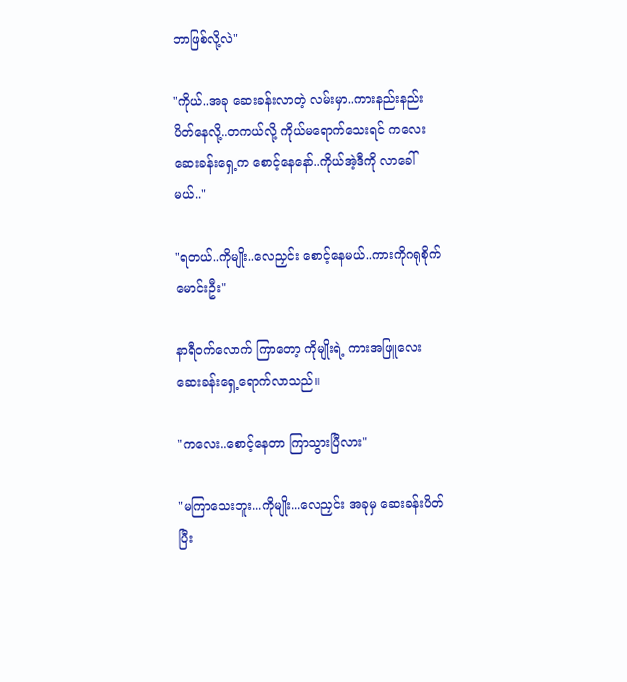ဘာဖြစ်လို့လဲ"

"ကိုယ်..အခု ဆေးခန်းလာတဲ့ လမ်းမှာ..ကားနည်းနည်းပိတ်နေလို့..တကယ်လို့ ကိုယ်မရောက်သေးရင် ကလေး ဆေးခန်းရှေ့က စောင့်နေနော်..ကိုယ်အဲ့ဒီကို လာခေါ်မယ်.."

"ရတယ်..ကိုမျိုး..လေညှင်း စောင့်နေမယ်..ကားကိုဂရုစိုက်မောင်းဦး"

နာရီဝက်လောက် ကြာတော့ ကိုမျိုးရဲ့ ကားအဖြူလေး ဆေးခန်းရှေ့ရောက်လာသည်။

"ကလေး..စောင့်နေတာ ကြာသွားပြီလား"

"မကြာသေးဘူး...ကိုမျိုး...လေညှင်း အခုမှ ဆေးခန်းပိတ်ပြီး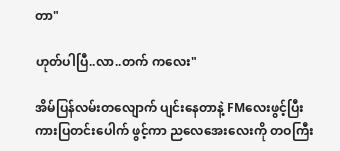တာ"

ဟုတ်ပါပြီ..လာ..တက် ကလေး"

အိမ်ပြန်လမ်းတလျောက် ပျင်းနေတာနဲ့ FMလေးဖွင့်ပြီး ကားပြတင်းပေါက် ဖွင့်ကာ ညလေအေးလေးကို တဝကြီး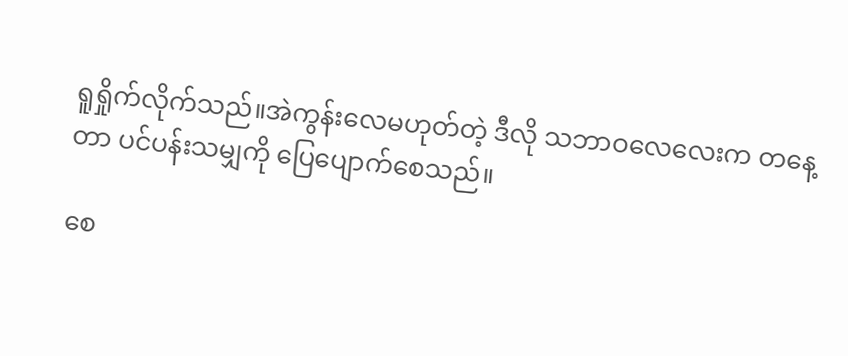ရူရှိုက်လိုက်သည်။အဲကွန်းလေမဟုတ်တဲ့ ဒီလို သဘာဝလေလေးက တနေ့တာ ပင်ပန်းသမျှကို ပြေပျောက်စေသည်။

စေ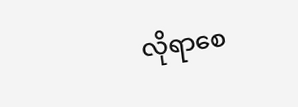လိုရာစေ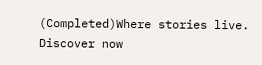(Completed)Where stories live. Discover now